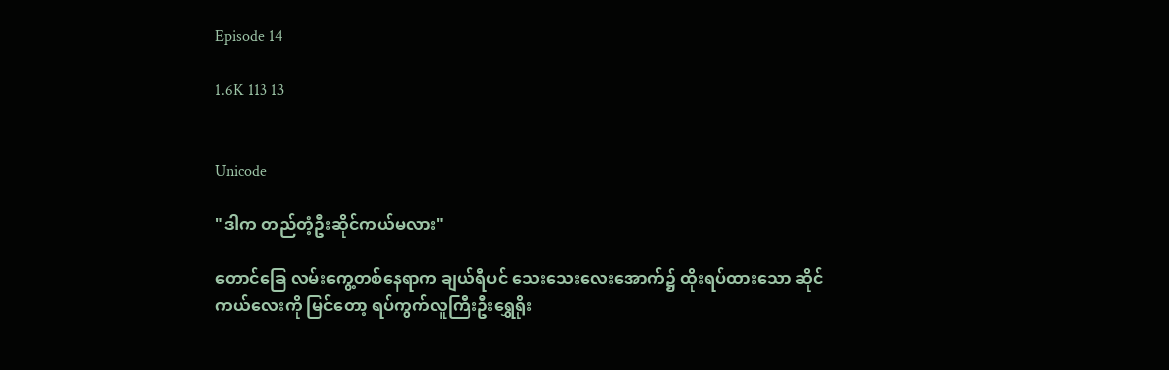Episode 14

1.6K 113 13


Unicode

"ဒါက တည်တံ့ဦးဆိုင်ကယ်မလား"

တောင်ခြေ လမ်းကွေ့တစ်နေရာက ချယ်ရီပင် သေးသေးလေးအောက်၌ ထိုးရပ်ထားသော ဆိုင်ကယ်လေးကို မြင်တော့ ရပ်ကွက်လူကြီးဦးရွှေရိုး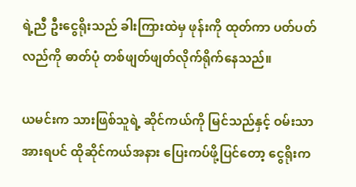ရဲ့ညီ ဦးငွေရိုးသည် ခါးကြားထဲမှ ဖုန်းကို ထုတ်ကာ ပတ်ပတ်လည်ကို ဓာတ်ပုံ တစ်ဖျတ်ဖျတ်လိုက်ရိုက်နေသည်။

ယမင်းက သားဖြစ်သူရဲ့ ဆိုင်ကယ်ကို မြင်သည်နှင့် ဝမ်းသာအားရပင် ထိုဆိုင်ကယ်အနား ပြေးကပ်ဖို့ပြင်တော့ ငွေရိုးက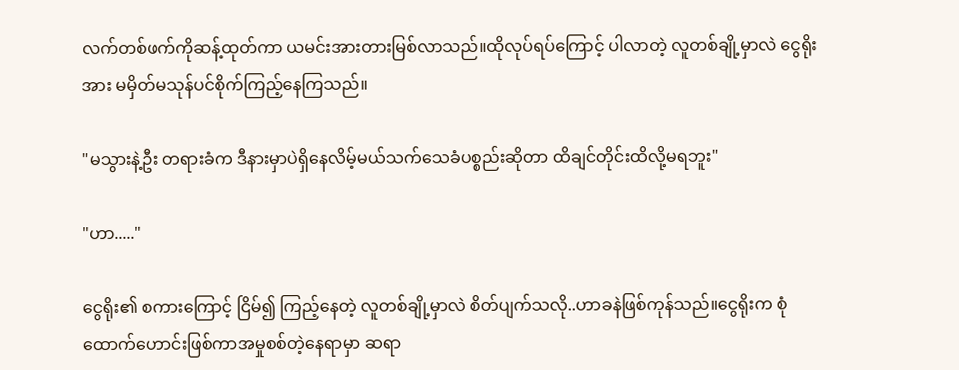လက်တစ်ဖက်ကိုဆန့်ထုတ်ကာ ယမင်းအားတားမြစ်လာသည်။ထိုလုပ်ရပ်ကြောင့် ပါလာတဲ့ လူတစ်ချို့မှာလဲ ငွေရိုးအား မမှိတ်မသုန်ပင်စိုက်ကြည့်နေကြသည်။

"မသွားနဲ့ဦး တရားခံက ဒီနားမှာပဲရှိနေလိမ့်မယ်သက်သေခံပစ္စည်းဆိုတာ ထိချင်တိုင်းထိလို့မရဘူး"

"ဟာ....."

ငွေရိုး၏ စကားကြောင့် ငြိမ်၍ ကြည့်နေတဲ့ လူတစ်ချို့မှာလဲ စိတ်ပျက်သလို..ဟာခနဲဖြစ်ကုန်သည်။ငွေရိုးက စုံထောက်ဟောင်းဖြစ်ကာအမှုစစ်တဲ့နေရာမှာ ဆရာ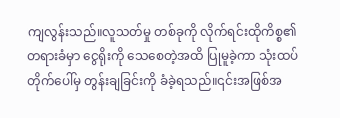ကျလွန်းသည်။လူသတ်မှု တစ်ခုကို လိုက်ရင်းထိုကိစ္စ၏ တရားခံမှာ ငွေရိုးကို သေစေတဲ့အထိ ပြုမူခဲ့ကာ သုံးထပ်တိုက်ပေါ်မှ တွန်းချခြင်းကို ခံခဲ့ရသည်။၎င်းအဖြစ်အ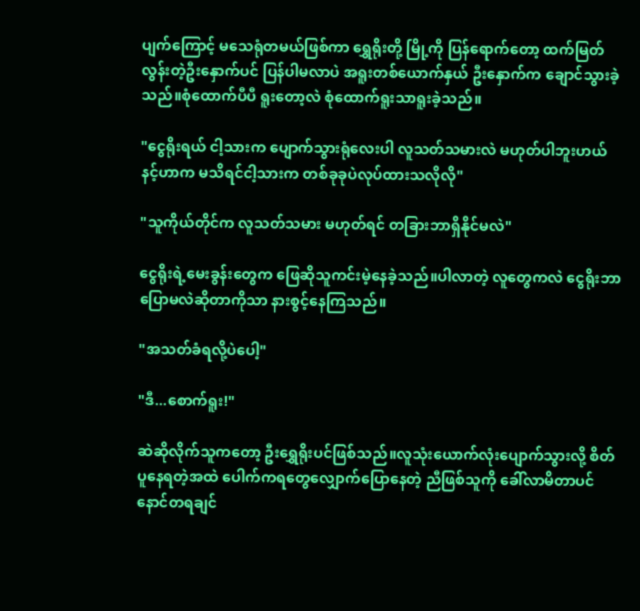ပျက်ကြောင့် မသေရုံတမယ်ဖြစ်ကာ ရွှေရိုးတို့ မြို့ကို ပြန်ရောက်တော့ ထက်မြတ်လွန်းတဲ့ဦးနှောက်ပင် ပြန်ပါမလာပဲ အရူးတစ်ယောက်နှယ် ဦးနှောက်က ချောင်သွားခဲ့သည်။စုံထောက်ပီပီ ရူးတော့လဲ စုံထောက်ရူးသာရူးခဲ့သည်။

"ငွေရိုးရယ် ငါ့သားက ပျောက်သွားရုံလေးပါ လူသတ်သမားလဲ မဟုတ်ပါဘူးဟယ် နင့်ဟာက မသိရင်ငါ့သားက တစ်ခုခုပဲလုပ်ထားသလိုလို"

"သူကိုယ်တိုင်က လူသတ်သမား မဟုတ်ရင် တခြားဘာရှိနိုင်မလဲ"

ငွေရိုးရဲ့မေးခွန်းတွေက ဖြေဆိုသူကင်းမဲ့နေခဲ့သည်။ပါလာတဲ့ လူတွေကလဲ ငွေရိုးဘာပြောမလဲဆိုတာကိုသာ နားစွင့်နေကြသည်။

"အသတ်ခံရလို့ပဲပေါ့"

"ဒီ...စောက်ရူး!"

ဆဲဆိုလိုက်သူကတော့ ဦးရွှေရိုးပင်ဖြစ်သည်။လူသုံးယောက်လုံးပျောက်သွားလို့ စိတ်ပူနေရတဲ့အထဲ ပေါက်ကရတွေလျှောက်ပြောနေတဲ့ ညီဖြစ်သူကို ခေါ်လာမိတာပင် နောင်တရချင်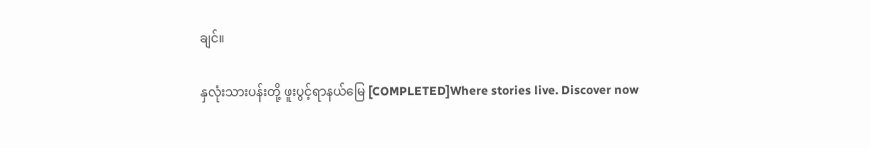ချင်။

နှလုံးသားပန်းတို့ ဖူးပွင့်ရာနယ်မြေ [COMPLETED]Where stories live. Discover now